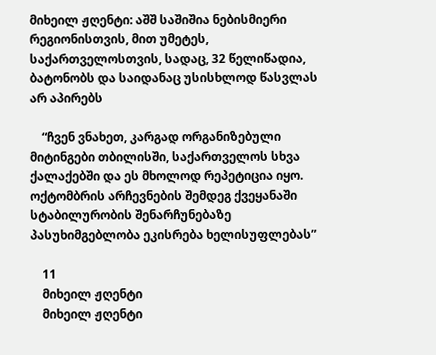მიხეილ ჟღენტი: აშშ საშიშია ნებისმიერი რეგიონისთვის, მით უმეტეს, საქართველოსთვის, სადაც, 32 წელიწადია, ბატონობს და საიდანაც უსისხლოდ წასვლას არ აპირებს

    “ჩვენ ვნახეთ, კარგად ორგანიზებული მიტინგები თბილისში, საქართველოს სხვა ქალაქებში და ეს მხოლოდ რეპეტიცია იყო. ოქტომბრის არჩევნების შემდეგ ქვეყანაში სტაბილურობის შენარჩუნებაზე პასუხიმგებლობა ეკისრება ხელისუფლებას”

    11
    მიხეილ ჟღენტი
    მიხეილ ჟღენტი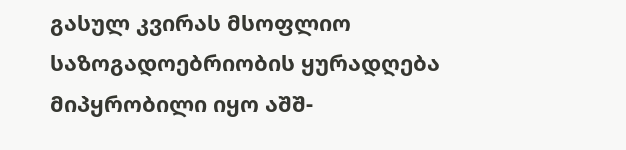გასულ კვირას მსოფლიო საზოგადოებრიობის ყურადღება მიპყრობილი იყო აშშ-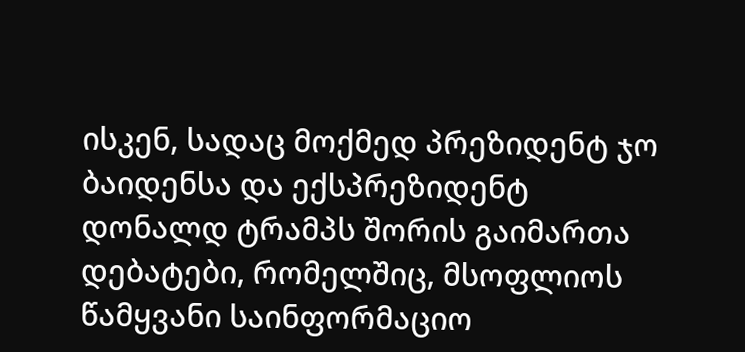ისკენ, სადაც მოქმედ პრეზიდენტ ჯო ბაიდენსა და ექსპრეზიდენტ დონალდ ტრამპს შორის გაიმართა დებატები, რომელშიც, მსოფლიოს წამყვანი საინფორმაციო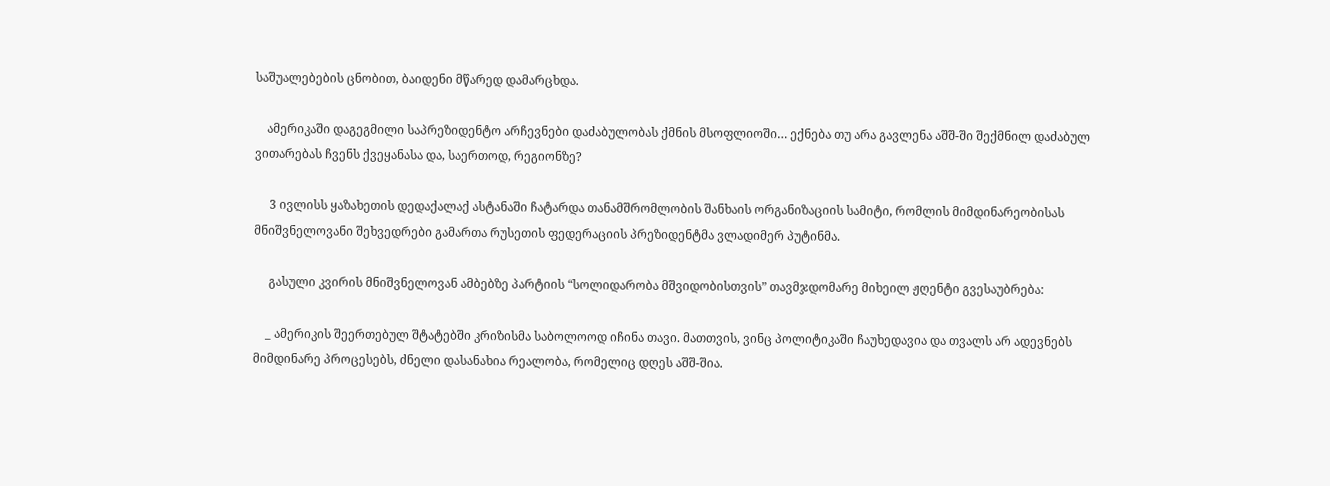საშუალებების ცნობით, ბაიდენი მწარედ დამარცხდა.

    ამერიკაში დაგეგმილი საპრეზიდენტო არჩევნები დაძაბულობას ქმნის მსოფლიოში… ექნება თუ არა გავლენა აშშ-ში შექმნილ დაძაბულ ვითარებას ჩვენს ქვეყანასა და, საერთოდ, რეგიონზე?

     3 ივლისს ყაზახეთის დედაქალაქ ასტანაში ჩატარდა თანამშრომლობის შანხაის ორგანიზაციის სამიტი, რომლის მიმდინარეობისას მნიშვნელოვანი შეხვედრები გამართა რუსეთის ფედერაციის პრეზიდენტმა ვლადიმერ პუტინმა.

     გასული კვირის მნიშვნელოვან ამბებზე პარტიის “სოლიდარობა მშვიდობისთვის” თავმჯდომარე მიხეილ ჟღენტი გვესაუბრება:

    _ ამერიკის შეერთებულ შტატებში კრიზისმა საბოლოოდ იჩინა თავი. მათთვის, ვინც პოლიტიკაში ჩაუხედავია და თვალს არ ადევნებს მიმდინარე პროცესებს, ძნელი დასანახია რეალობა, რომელიც დღეს აშშ-შია.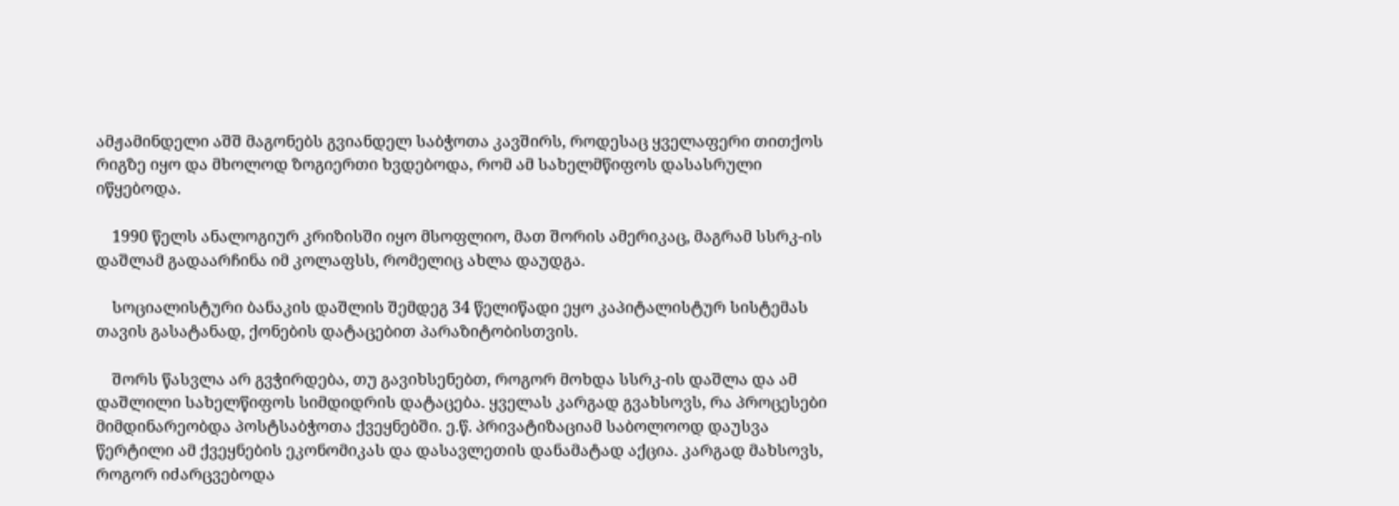ამჟამინდელი აშშ მაგონებს გვიანდელ საბჭოთა კავშირს, როდესაც ყველაფერი თითქოს რიგზე იყო და მხოლოდ ზოგიერთი ხვდებოდა, რომ ამ სახელმწიფოს დასასრული იწყებოდა.

    1990 წელს ანალოგიურ კრიზისში იყო მსოფლიო, მათ შორის ამერიკაც, მაგრამ სსრკ-ის დაშლამ გადაარჩინა იმ კოლაფსს, რომელიც ახლა დაუდგა.

    სოციალისტური ბანაკის დაშლის შემდეგ 34 წელიწადი ეყო კაპიტალისტურ სისტემას თავის გასატანად, ქონების დატაცებით პარაზიტობისთვის.

    შორს წასვლა არ გვჭირდება, თუ გავიხსენებთ, როგორ მოხდა სსრკ-ის დაშლა და ამ დაშლილი სახელწიფოს სიმდიდრის დატაცება. ყველას კარგად გვახსოვს, რა პროცესები მიმდინარეობდა პოსტსაბჭოთა ქვეყნებში. ე.წ. პრივატიზაციამ საბოლოოდ დაუსვა წერტილი ამ ქვეყნების ეკონომიკას და დასავლეთის დანამატად აქცია. კარგად მახსოვს, როგორ იძარცვებოდა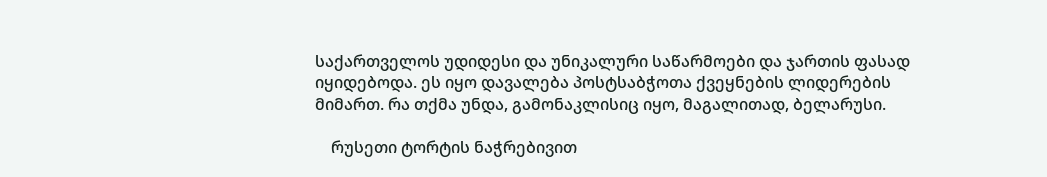საქართველოს უდიდესი და უნიკალური საწარმოები და ჯართის ფასად იყიდებოდა. ეს იყო დავალება პოსტსაბჭოთა ქვეყნების ლიდერების მიმართ. რა თქმა უნდა, გამონაკლისიც იყო, მაგალითად, ბელარუსი.

    რუსეთი ტორტის ნაჭრებივით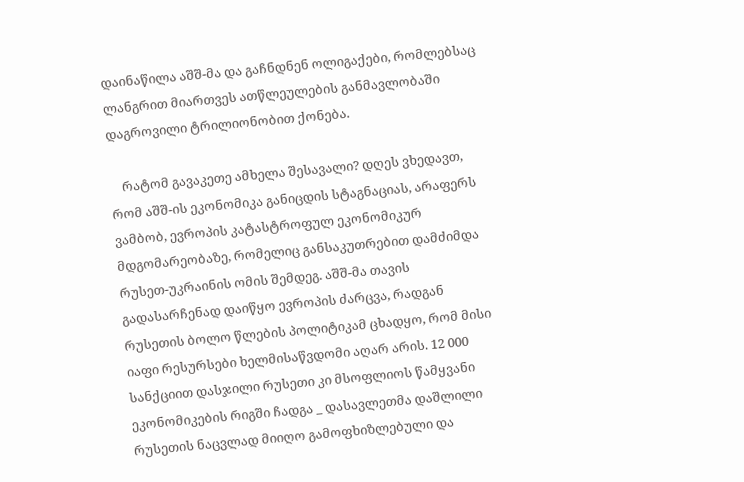დაინაწილა აშშ-მა და გაჩნდნენ ოლიგაქები, რომლებსაც ლანგრით მიართვეს ათწლეულების განმავლობაში დაგროვილი ტრილიონობით ქონება.

    რატომ გავაკეთე ამხელა შესავალი? დღეს ვხედავთ, რომ აშშ-ის ეკონომიკა განიცდის სტაგნაციას, არაფერს ვამბობ, ევროპის კატასტროფულ ეკონომიკურ მდგომარეობაზე, რომელიც განსაკუთრებით დამძიმდა რუსეთ-უკრაინის ომის შემდეგ. აშშ-მა თავის გადასარჩენად დაიწყო ევროპის ძარცვა, რადგან რუსეთის ბოლო წლების პოლიტიკამ ცხადყო, რომ მისი იაფი რესურსები ხელმისაწვდომი აღარ არის. 12 000 სანქციით დასჯილი რუსეთი კი მსოფლიოს წამყვანი ეკონომიკების რიგში ჩადგა _ დასავლეთმა დაშლილი რუსეთის ნაცვლად მიიღო გამოფხიზლებული და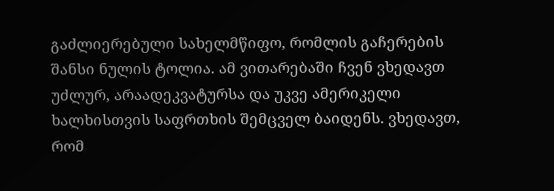გაძლიერებული სახელმწიფო, რომლის გაჩერების შანსი ნულის ტოლია. ამ ვითარებაში ჩვენ ვხედავთ უძლურ, არაადეკვატურსა და უკვე ამერიკელი ხალხისთვის საფრთხის შემცველ ბაიდენს. ვხედავთ, რომ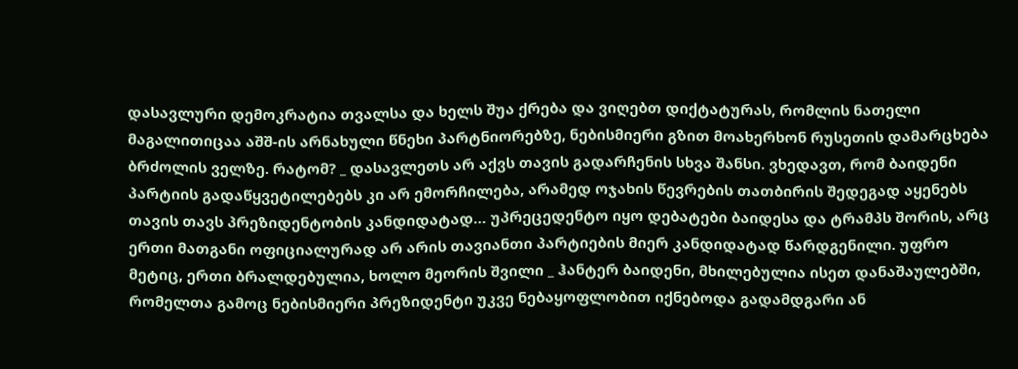დასავლური დემოკრატია თვალსა და ხელს შუა ქრება და ვიღებთ დიქტატურას, რომლის ნათელი მაგალითიცაა აშშ-ის არნახული წნეხი პარტნიორებზე, ნებისმიერი გზით მოახერხონ რუსეთის დამარცხება ბრძოლის ველზე. რატომ? _ დასავლეთს არ აქვს თავის გადარჩენის სხვა შანსი. ვხედავთ, რომ ბაიდენი პარტიის გადაწყვეტილებებს კი არ ემორჩილება, არამედ ოჯახის წევრების თათბირის შედეგად აყენებს თავის თავს პრეზიდენტობის კანდიდატად… უპრეცედენტო იყო დებატები ბაიდესა და ტრამპს შორის, არც ერთი მათგანი ოფიციალურად არ არის თავიანთი პარტიების მიერ კანდიდატად წარდგენილი. უფრო მეტიც, ერთი ბრალდებულია, ხოლო მეორის შვილი _ ჰანტერ ბაიდენი, მხილებულია ისეთ დანაშაულებში, რომელთა გამოც ნებისმიერი პრეზიდენტი უკვე ნებაყოფლობით იქნებოდა გადამდგარი ან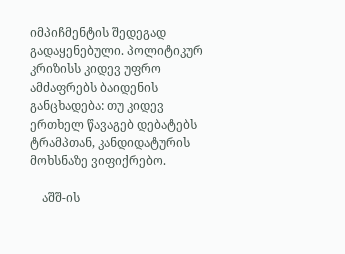იმპიჩმენტის შედეგად გადაყენებული. პოლიტიკურ კრიზისს კიდევ უფრო ამძაფრებს ბაიდენის განცხადება: თუ კიდევ ერთხელ წავაგებ დებატებს ტრამპთან, კანდიდატურის მოხსნაზე ვიფიქრებო.

    აშშ-ის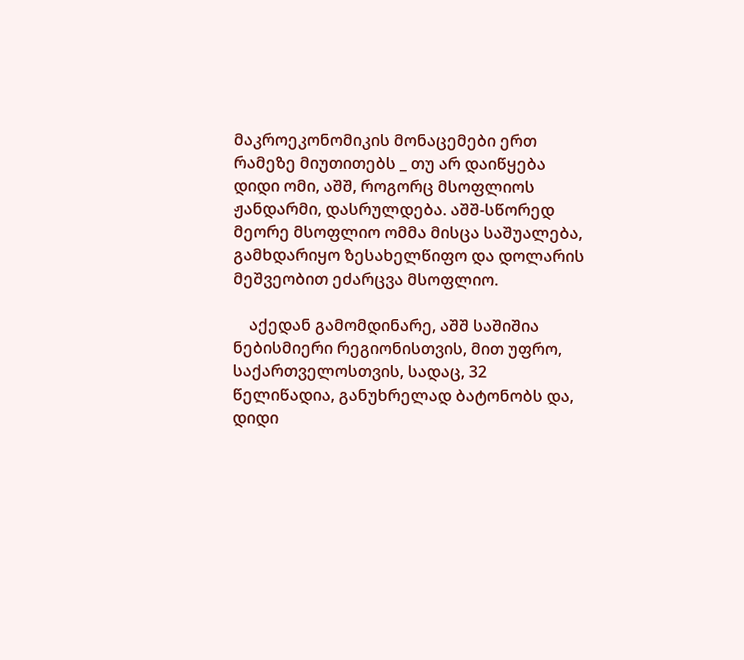მაკროეკონომიკის მონაცემები ერთ რამეზე მიუთითებს _ თუ არ დაიწყება დიდი ომი, აშშ, როგორც მსოფლიოს ჟანდარმი, დასრულდება. აშშ-სწორედ მეორე მსოფლიო ომმა მისცა საშუალება, გამხდარიყო ზესახელწიფო და დოლარის მეშვეობით ეძარცვა მსოფლიო.

    აქედან გამომდინარე, აშშ საშიშია ნებისმიერი რეგიონისთვის, მით უფრო, საქართველოსთვის, სადაც, 32 წელიწადია, განუხრელად ბატონობს და, დიდი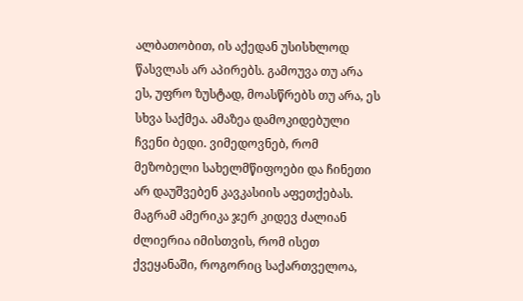ალბათობით, ის აქედან უსისხლოდ წასვლას არ აპირებს. გამოუვა თუ არა ეს, უფრო ზუსტად, მოასწრებს თუ არა, ეს სხვა საქმეა. ამაზეა დამოკიდებული ჩვენი ბედი. ვიმედოვნებ, რომ მეზობელი სახელმწიფოები და ჩინეთი არ დაუშვებენ კავკასიის აფეთქებას. მაგრამ ამერიკა ჯერ კიდევ ძალიან ძლიერია იმისთვის, რომ ისეთ ქვეყანაში, როგორიც საქართველოა,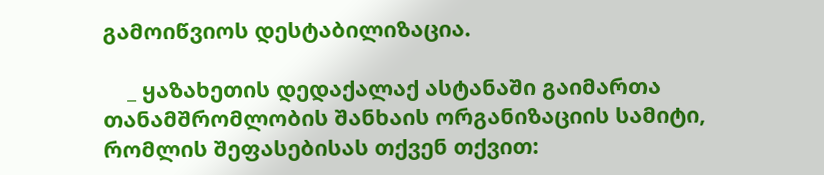გამოიწვიოს დესტაბილიზაცია.

    _ ყაზახეთის დედაქალაქ ასტანაში გაიმართა თანამშრომლობის შანხაის ორგანიზაციის სამიტი, რომლის შეფასებისას თქვენ თქვით: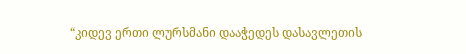“კიდევ ერთი ლურსმანი დააჭედეს დასავლეთის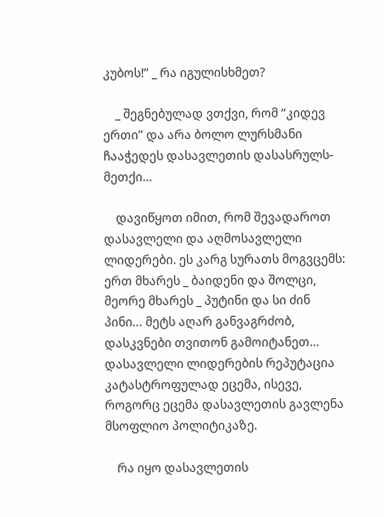კუბოს!” _ რა იგულისხმეთ?

    _ შეგნებულად ვთქვი, რომ “კიდევ ერთი” და არა ბოლო ლურსმანი ჩააჭედეს დასავლეთის დასასრულს-მეთქი…

    დავიწყოთ იმით, რომ შევადაროთ დასავლელი და აღმოსავლელი ლიდერები. ეს კარგ სურათს მოგვცემს: ერთ მხარეს _ ბაიდენი და შოლცი, მეორე მხარეს _ პუტინი და სი ძინ პინი… მეტს აღარ განვაგრძობ, დასკვნები თვითონ გამოიტანეთ… დასავლელი ლიდერების რეპუტაცია კატასტროფულად ეცემა, ისევე, როგორც ეცემა დასავლეთის გავლენა მსოფლიო პოლიტიკაზე.

    რა იყო დასავლეთის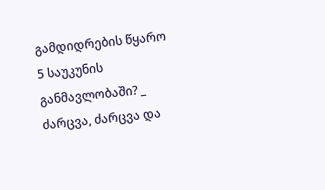გამდიდრების წყარო 5 საუკუნის განმავლობაში? _ ძარცვა, ძარცვა და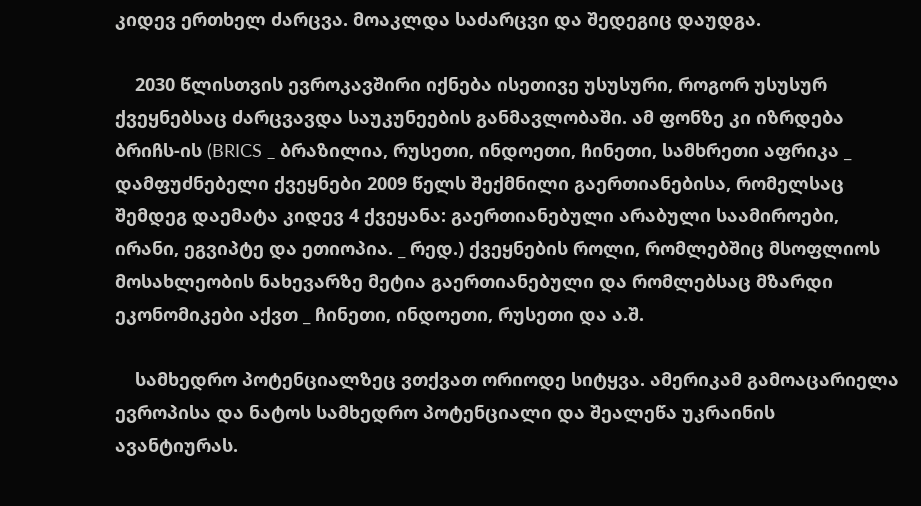კიდევ ერთხელ ძარცვა. მოაკლდა საძარცვი და შედეგიც დაუდგა.

    2030 წლისთვის ევროკავშირი იქნება ისეთივე უსუსური, როგორ უსუსურ ქვეყნებსაც ძარცვავდა საუკუნეების განმავლობაში. ამ ფონზე კი იზრდება ბრიჩს-ის (BRICS _ ბრაზილია, რუსეთი, ინდოეთი, ჩინეთი, სამხრეთი აფრიკა _ დამფუძნებელი ქვეყნები 2009 წელს შექმნილი გაერთიანებისა, რომელსაც შემდეგ დაემატა კიდევ 4 ქვეყანა: გაერთიანებული არაბული საამიროები, ირანი, ეგვიპტე და ეთიოპია. _ რედ.) ქვეყნების როლი, რომლებშიც მსოფლიოს მოსახლეობის ნახევარზე მეტია გაერთიანებული და რომლებსაც მზარდი ეკონომიკები აქვთ _ ჩინეთი, ინდოეთი, რუსეთი და ა.შ.

    სამხედრო პოტენციალზეც ვთქვათ ორიოდე სიტყვა. ამერიკამ გამოაცარიელა ევროპისა და ნატოს სამხედრო პოტენციალი და შეალეწა უკრაინის ავანტიურას.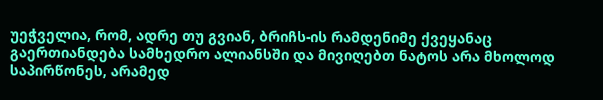უეჭველია, რომ, ადრე თუ გვიან, ბრიჩს-ის რამდენიმე ქვეყანაც გაერთიანდება სამხედრო ალიანსში და მივიღებთ ნატოს არა მხოლოდ საპირწონეს, არამედ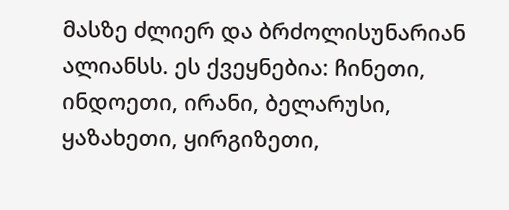მასზე ძლიერ და ბრძოლისუნარიან ალიანსს. ეს ქვეყნებია: ჩინეთი, ინდოეთი, ირანი, ბელარუსი, ყაზახეთი, ყირგიზეთი,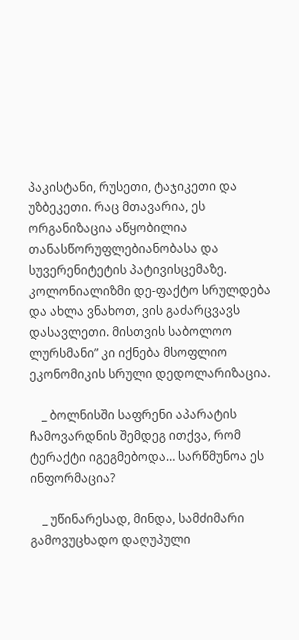პაკისტანი, რუსეთი, ტაჯიკეთი და უზბეკეთი. რაც მთავარია, ეს ორგანიზაცია აწყობილია თანასწორუფლებიანობასა და სუვერენიტეტის პატივისცემაზე. კოლონიალიზმი დე-ფაქტო სრულდება და ახლა ვნახოთ, ვის გაძარცვავს დასავლეთი. მისთვის საბოლოო ლურსმანი” კი იქნება მსოფლიო ეკონომიკის სრული დედოლარიზაცია.

    _ ბოლნისში საფრენი აპარატის ჩამოვარდნის შემდეგ ითქვა, რომ ტერაქტი იგეგმებოდა… სარწმუნოა ეს ინფორმაცია?

    _ უწინარესად, მინდა, სამძიმარი გამოვუცხადო დაღუპული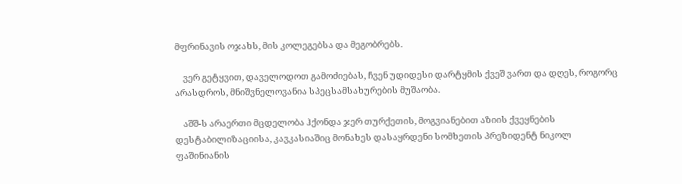მფრინავის ოჯახს, მის კოლეგებსა და მეგობრებს.

    ვერ გეტყვით, დაველოდოთ გამოძიებას, ჩვენ უდიდესი დარტყმის ქვეშ ვართ და დღეს, როგორც არასდროს, მნიშვნელოვანია სპეცსამსახურების მუშაობა.

    აშშ-ს არაერთი მცდელობა ჰქონდა ჯერ თურქეთის, მოგვიანებით აზიის ქვეყნების დესტაბილიზაციისა, კავკასიაშიც მონახეს დასაყრდენი სომხეთის პრეზიდენტ ნიკოლ ფაშინიანის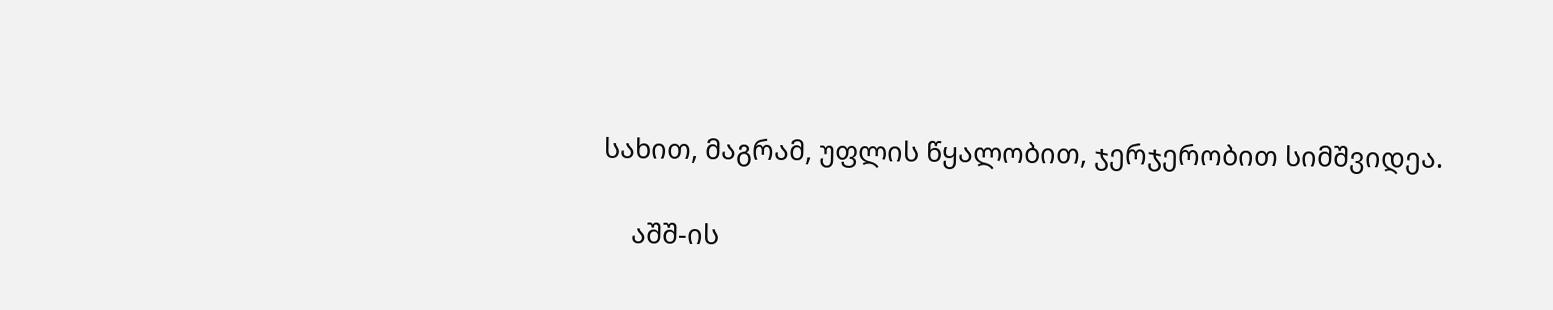სახით, მაგრამ, უფლის წყალობით, ჯერჯერობით სიმშვიდეა.

    აშშ-ის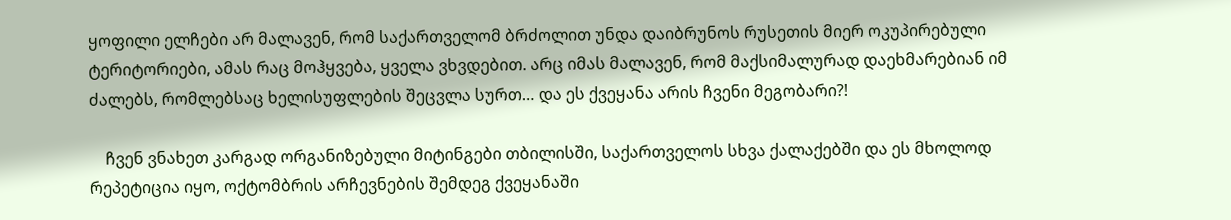ყოფილი ელჩები არ მალავენ, რომ საქართველომ ბრძოლით უნდა დაიბრუნოს რუსეთის მიერ ოკუპირებული ტერიტორიები, ამას რაც მოჰყვება, ყველა ვხვდებით. არც იმას მალავენ, რომ მაქსიმალურად დაეხმარებიან იმ ძალებს, რომლებსაც ხელისუფლების შეცვლა სურთ… და ეს ქვეყანა არის ჩვენი მეგობარი?!

    ჩვენ ვნახეთ კარგად ორგანიზებული მიტინგები თბილისში, საქართველოს სხვა ქალაქებში და ეს მხოლოდ რეპეტიცია იყო, ოქტომბრის არჩევნების შემდეგ ქვეყანაში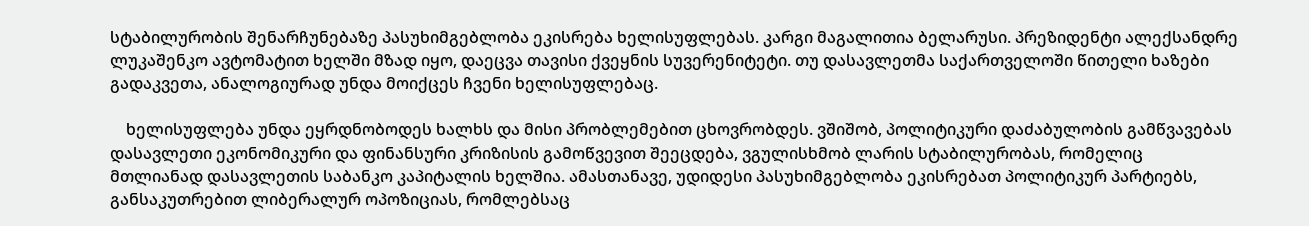სტაბილურობის შენარჩუნებაზე პასუხიმგებლობა ეკისრება ხელისუფლებას. კარგი მაგალითია ბელარუსი. პრეზიდენტი ალექსანდრე ლუკაშენკო ავტომატით ხელში მზად იყო, დაეცვა თავისი ქვეყნის სუვერენიტეტი. თუ დასავლეთმა საქართველოში წითელი ხაზები გადაკვეთა, ანალოგიურად უნდა მოიქცეს ჩვენი ხელისუფლებაც.

    ხელისუფლება უნდა ეყრდნობოდეს ხალხს და მისი პრობლემებით ცხოვრობდეს. ვშიშობ, პოლიტიკური დაძაბულობის გამწვავებას დასავლეთი ეკონომიკური და ფინანსური კრიზისის გამოწვევით შეეცდება, ვგულისხმობ ლარის სტაბილურობას, რომელიც მთლიანად დასავლეთის საბანკო კაპიტალის ხელშია. ამასთანავე, უდიდესი პასუხიმგებლობა ეკისრებათ პოლიტიკურ პარტიებს, განსაკუთრებით ლიბერალურ ოპოზიციას, რომლებსაც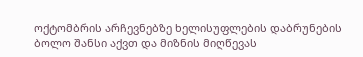ოქტომბრის არჩევნებზე ხელისუფლების დაბრუნების ბოლო შანსი აქვთ და მიზნის მიღწევას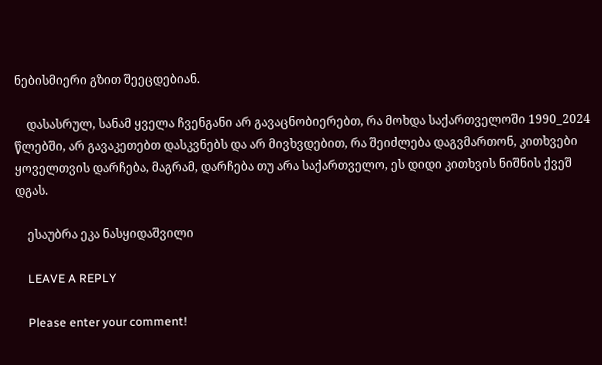ნებისმიერი გზით შეეცდებიან.

    დასასრულ, სანამ ყველა ჩვენგანი არ გავაცნობიერებთ, რა მოხდა საქართველოში 1990_2024 წლებში, არ გავაკეთებთ დასკვნებს და არ მივხვდებით, რა შეიძლება დაგვმართონ, კითხვები ყოველთვის დარჩება, მაგრამ, დარჩება თუ არა საქართველო, ეს დიდი კითხვის ნიშნის ქვეშ დგას.

    ესაუბრა ეკა ნასყიდაშვილი

    LEAVE A REPLY

    Please enter your comment!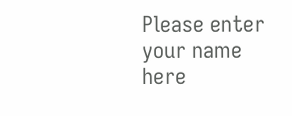Please enter your name here